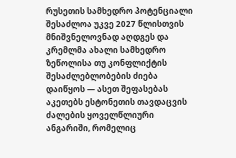რუსეთის სამხედრო პოტენციალი შესაძლოა უკვე 2027 წლისთვის მნიშვნელოვნად აღდგეს და კრემლმა ახალი სამხედრო ზეწოლისა თუ კონფლიქტის შესაძლებლობების ძიება დაიწყოს — ასეთ შეფასებას აკეთებს ესტონეთის თავდაცვის ძალების ყოველწლიური ანგარიში, რომელიც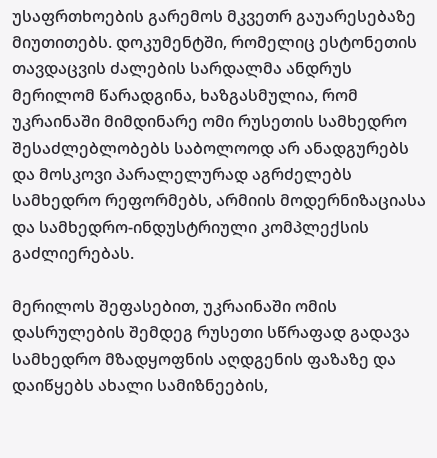უსაფრთხოების გარემოს მკვეთრ გაუარესებაზე მიუთითებს. დოკუმენტში, რომელიც ესტონეთის თავდაცვის ძალების სარდალმა ანდრუს მერილომ წარადგინა, ხაზგასმულია, რომ უკრაინაში მიმდინარე ომი რუსეთის სამხედრო შესაძლებლობებს საბოლოოდ არ ანადგურებს და მოსკოვი პარალელურად აგრძელებს სამხედრო რეფორმებს, არმიის მოდერნიზაციასა და სამხედრო-ინდუსტრიული კომპლექსის გაძლიერებას.

მერილოს შეფასებით, უკრაინაში ომის დასრულების შემდეგ რუსეთი სწრაფად გადავა სამხედრო მზადყოფნის აღდგენის ფაზაზე და დაიწყებს ახალი სამიზნეების,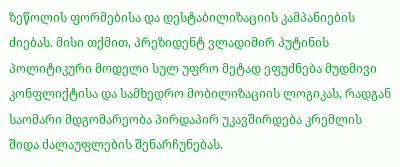ზეწოლის ფორმებისა და დესტაბილიზაციის კამპანიების ძიებას. მისი თქმით, პრეზიდენტ ვლადიმირ პუტინის პოლიტიკური მოდელი სულ უფრო მეტად ეფუძნება მუდმივი კონფლიქტისა და სამხედრო მობილიზაციის ლოგიკას, რადგან საომარი მდგომარეობა პირდაპირ უკავშირდება კრემლის შიდა ძალაუფლების შენარჩუნებას.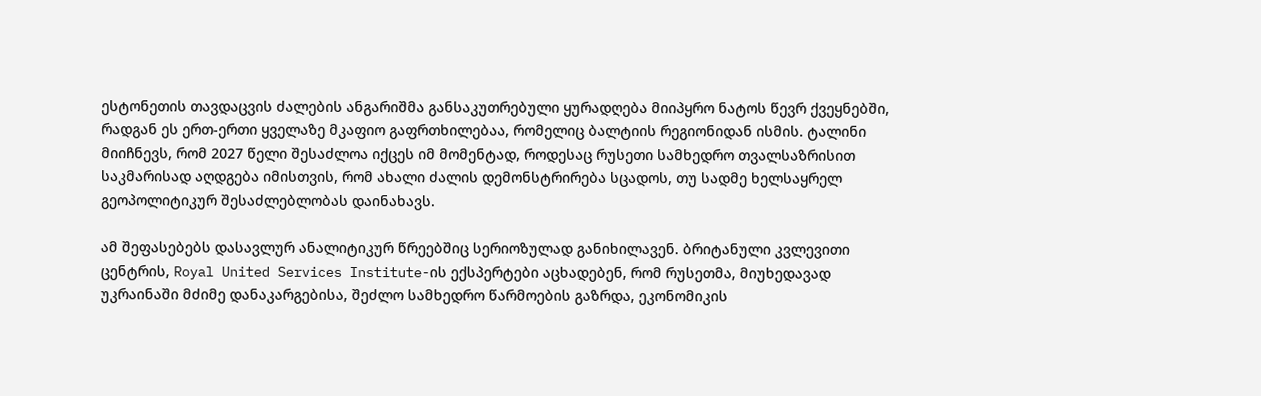ესტონეთის თავდაცვის ძალების ანგარიშმა განსაკუთრებული ყურადღება მიიპყრო ნატოს წევრ ქვეყნებში, რადგან ეს ერთ-ერთი ყველაზე მკაფიო გაფრთხილებაა, რომელიც ბალტიის რეგიონიდან ისმის. ტალინი მიიჩნევს, რომ 2027 წელი შესაძლოა იქცეს იმ მომენტად, როდესაც რუსეთი სამხედრო თვალსაზრისით საკმარისად აღდგება იმისთვის, რომ ახალი ძალის დემონსტრირება სცადოს, თუ სადმე ხელსაყრელ გეოპოლიტიკურ შესაძლებლობას დაინახავს.

ამ შეფასებებს დასავლურ ანალიტიკურ წრეებშიც სერიოზულად განიხილავენ. ბრიტანული კვლევითი ცენტრის, Royal United Services Institute-ის ექსპერტები აცხადებენ, რომ რუსეთმა, მიუხედავად უკრაინაში მძიმე დანაკარგებისა, შეძლო სამხედრო წარმოების გაზრდა, ეკონომიკის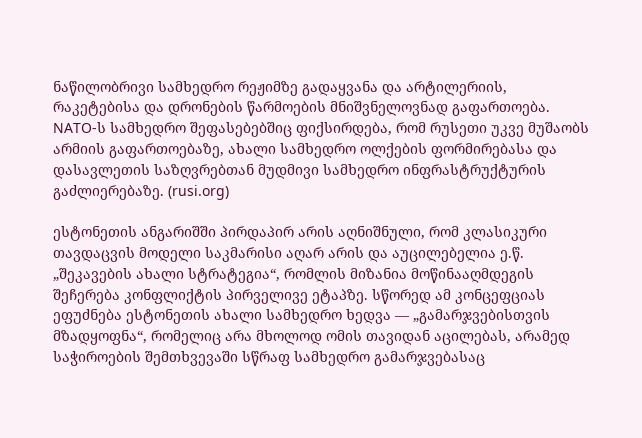ნაწილობრივი სამხედრო რეჟიმზე გადაყვანა და არტილერიის, რაკეტებისა და დრონების წარმოების მნიშვნელოვნად გაფართოება. NATO-ს სამხედრო შეფასებებშიც ფიქსირდება, რომ რუსეთი უკვე მუშაობს არმიის გაფართოებაზე, ახალი სამხედრო ოლქების ფორმირებასა და დასავლეთის საზღვრებთან მუდმივი სამხედრო ინფრასტრუქტურის გაძლიერებაზე. (rusi.org)

ესტონეთის ანგარიშში პირდაპირ არის აღნიშნული, რომ კლასიკური თავდაცვის მოდელი საკმარისი აღარ არის და აუცილებელია ე.წ. „შეკავების ახალი სტრატეგია“, რომლის მიზანია მოწინააღმდეგის შეჩერება კონფლიქტის პირველივე ეტაპზე. სწორედ ამ კონცეფციას ეფუძნება ესტონეთის ახალი სამხედრო ხედვა — „გამარჯვებისთვის მზადყოფნა“, რომელიც არა მხოლოდ ომის თავიდან აცილებას, არამედ საჭიროების შემთხვევაში სწრაფ სამხედრო გამარჯვებასაც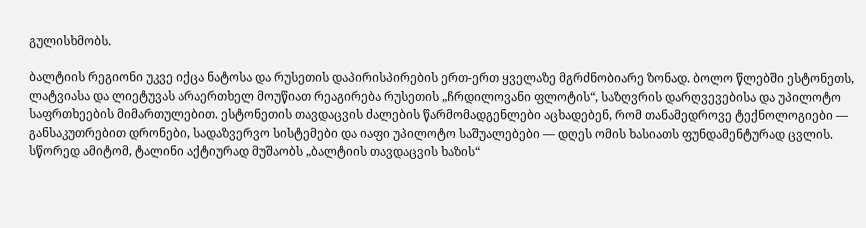გულისხმობს.

ბალტიის რეგიონი უკვე იქცა ნატოსა და რუსეთის დაპირისპირების ერთ-ერთ ყველაზე მგრძნობიარე ზონად. ბოლო წლებში ესტონეთს, ლატვიასა და ლიეტუვას არაერთხელ მოუწიათ რეაგირება რუსეთის „ჩრდილოვანი ფლოტის“, საზღვრის დარღვევებისა და უპილოტო საფრთხეების მიმართულებით. ესტონეთის თავდაცვის ძალების წარმომადგენლები აცხადებენ, რომ თანამედროვე ტექნოლოგიები — განსაკუთრებით დრონები, სადაზვერვო სისტემები და იაფი უპილოტო საშუალებები — დღეს ომის ხასიათს ფუნდამენტურად ცვლის. სწორედ ამიტომ, ტალინი აქტიურად მუშაობს „ბალტიის თავდაცვის ხაზის“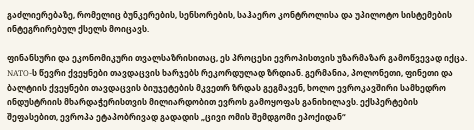გაძლიერებაზე, რომელიც ბუნკერების, სენსორების, საჰაერო კონტროლისა და უპილოტო სისტემების ინტეგრირებულ ქსელს მოიცავს.

ფინანსური და ეკონომიკური თვალსაზრისითაც, ეს პროცესი ევროპისთვის უზარმაზარ გამოწვევად იქცა. NATO-ს წევრი ქვეყნები თავდაცვის ხარჯებს რეკორდულად ზრდიან. გერმანია, პოლონეთი, ფინეთი და ბალტიის ქვეყნები თავდაცვის ბიუჯეტების მკვეთრ ზრდას გეგმავენ, ხოლო ევროკავშირი სამხედრო ინდუსტრიის მხარდაჭერისთვის მილიარდობით ევროს გამოყოფას განიხილავს. ექსპერტების შეფასებით, ევროპა ეტაპობრივად გადადის „ცივი ომის შემდგომი ეპოქიდან“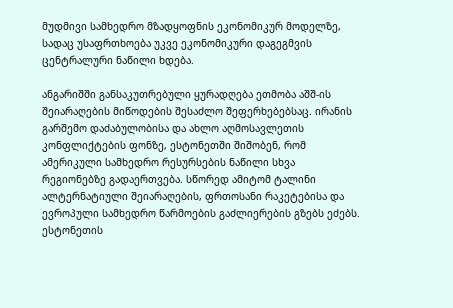მუდმივი სამხედრო მზადყოფნის ეკონომიკურ მოდელზე, სადაც უსაფრთხოება უკვე ეკონომიკური დაგეგმვის ცენტრალური ნაწილი ხდება.

ანგარიშში განსაკუთრებული ყურადღება ეთმობა აშშ-ის შეიარაღების მიწოდების შესაძლო შეფერხებებსაც. ირანის გარშემო დაძაბულობისა და ახლო აღმოსავლეთის კონფლიქტების ფონზე, ესტონეთში შიშობენ, რომ ამერიკული სამხედრო რესურსების ნაწილი სხვა რეგიონებზე გადაერთვება. სწორედ ამიტომ ტალინი ალტერნატიული შეიარაღების, ფრთოსანი რაკეტებისა და ევროპული სამხედრო წარმოების გაძლიერების გზებს ეძებს. ესტონეთის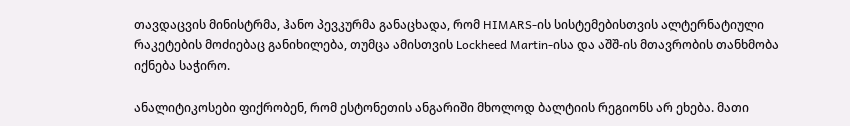თავდაცვის მინისტრმა, ჰანო პევკურმა განაცხადა, რომ HIMARS-ის სისტემებისთვის ალტერნატიული რაკეტების მოძიებაც განიხილება, თუმცა ამისთვის Lockheed Martin-ისა და აშშ-ის მთავრობის თანხმობა იქნება საჭირო.

ანალიტიკოსები ფიქრობენ, რომ ესტონეთის ანგარიში მხოლოდ ბალტიის რეგიონს არ ეხება. მათი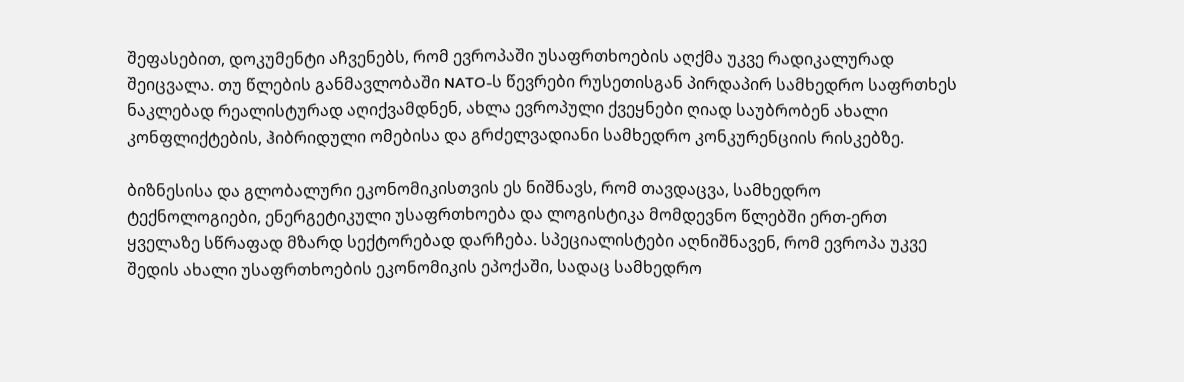შეფასებით, დოკუმენტი აჩვენებს, რომ ევროპაში უსაფრთხოების აღქმა უკვე რადიკალურად შეიცვალა. თუ წლების განმავლობაში NATO-ს წევრები რუსეთისგან პირდაპირ სამხედრო საფრთხეს ნაკლებად რეალისტურად აღიქვამდნენ, ახლა ევროპული ქვეყნები ღიად საუბრობენ ახალი კონფლიქტების, ჰიბრიდული ომებისა და გრძელვადიანი სამხედრო კონკურენციის რისკებზე.

ბიზნესისა და გლობალური ეკონომიკისთვის ეს ნიშნავს, რომ თავდაცვა, სამხედრო ტექნოლოგიები, ენერგეტიკული უსაფრთხოება და ლოგისტიკა მომდევნო წლებში ერთ-ერთ ყველაზე სწრაფად მზარდ სექტორებად დარჩება. სპეციალისტები აღნიშნავენ, რომ ევროპა უკვე შედის ახალი უსაფრთხოების ეკონომიკის ეპოქაში, სადაც სამხედრო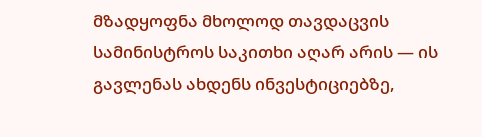მზადყოფნა მხოლოდ თავდაცვის სამინისტროს საკითხი აღარ არის — ის გავლენას ახდენს ინვესტიციებზე,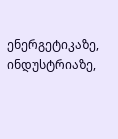ენერგეტიკაზე, ინდუსტრიაზე,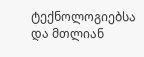ტექნოლოგიებსა და მთლიან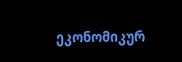ეკონომიკურ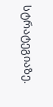სტრატეგიაზე.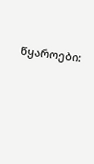წყაროები: